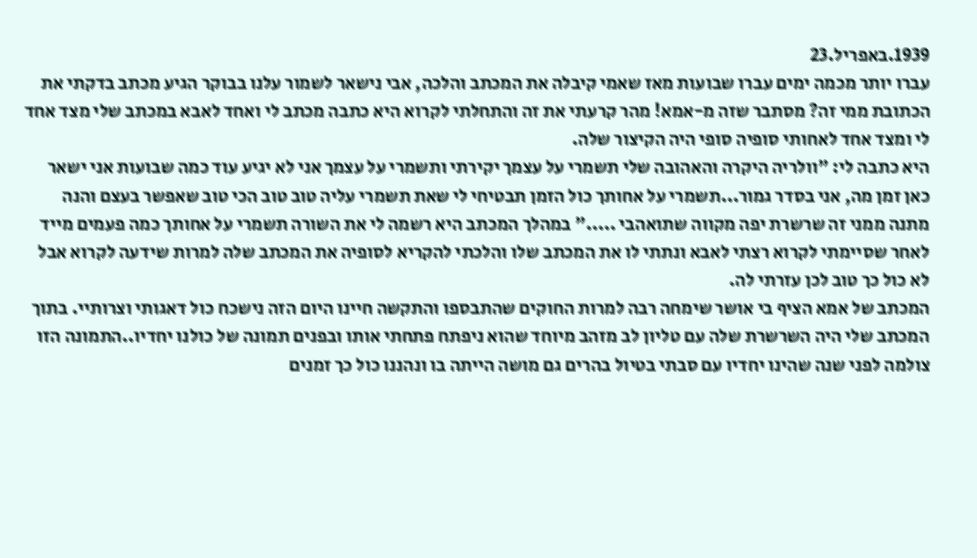1939.באפריל.23
עברו יותר מכמה ימים עברו שבועות מאז שאמי קיבלה את המכתב והלכה, אבי נישאר לשמור עלנו בבוקר הגיע מכתב בדקתי את הכתובת ממי זה? מסתבר שזה מ-אמא! מהר קרעתי את זה והתחלתי לקרוא היא כתבה מכתב לי ואחד לאבא במכתב שלי מצד אחד לי ומצד אחד לאחותי סופיה סופי היה הקיצור שלה.
היא כתבה לי: "וולריה היקרה והאהובה שלי תשמרי על עצמך יקירתי ותשמרי על עצמך אני לא יגיע עוד כמה שבועות אני ישאר כאן זמן מה, אני בסדר גמור...תשמרי על אחותך כול הזמן תבטיחי לי שאת תשמרי עליה טוב טוב הכי טוב שאפשר בעצם והנה מתנה ממני זה שרשרת יפה מקווה שתואהבי ....." במהלך המכתב היא רשמה לי את השורה תשמרי על אחותך כמה פעמים מייד לאחר שסיימתי לקרוא רצתי לאבא ונתתי לו את המכתב שלו והלכתי להקריא לסופיה את המכתב שלה למרות שידעה לקרוא אבל לא כול כך טוב לכן עזרתי לה.
המכתב של אמא הציף בי אושר שימחה רבה למרות החוקים שהתבספו והתקשה חיינו היום הזה נישכח כול דאגותי וצרותיי. בתוך המכתב שלי היה השרשרת שלה עם טליון לב מזהב מיוחד שהוא ניפתח פתחתי אותו ובפנים תמונה של כולנו יחדיו..התמונה הזו צולמה לפני שנה שהינו יחדיו עם סבתי בטיול בהרים גם מושה הייתה בו ונהננו כול כך זמנים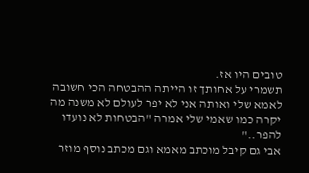טובים היו אז.
תשמרי על אחותך זו הייתה ההבטחה הכי חשובה לאמא שלי ואותה אני לא יפר לעולם לא משנה מה יקרה כמו שאמי שלי אמרה "הבטחות לא נועדו להפר.."
אבי גם קיבל מוכתב מאמא וגם מכתב נוסף מוזר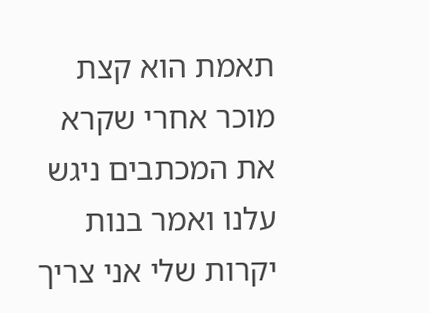תאמת הוא קצת מוכר אחרי שקרא את המכתבים ניגש עלנו ואמר בנות יקרות שלי אני צריך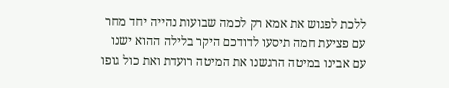ללכת לפגוש את אמא רק לכמה שבועות נהייה יחד מחר עם פציעת חמה תיסעו לדודכם היקר בלילה ההוא ישנו עם אבינו במיטה הרגשנו את המיטה רועדת ואת כול גופו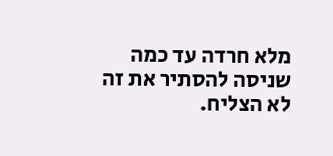מלא חרדה עד כמה שניסה להסתיר את זה לא הצליח.